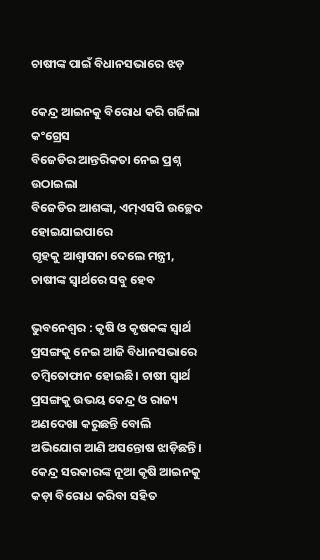ଚାଷୀଙ୍କ ପାଇଁ ବିଧାନସଭାରେ ଝଡ଼

କେନ୍ଦ୍ର ଆଇନକୁ ବିରୋଧ କରି ଗର୍ଜିଲା କଂଗ୍ରେସ
ବିଜେଡିର ଆନ୍ତରିକତା ନେଇ ପ୍ରଶ୍ନ ଉଠାଇଲା
ବିଜେଡିର ଆଶଙ୍କା, ଏମ୍‌ଏସପି ଉଚ୍ଛେଦ ହୋଇଯାଇପାରେ
ଗୃହକୁ ଆଶ୍ବାସନା ଦେଲେ ମନ୍ତ୍ରୀ, ଚାଷୀଙ୍କ ସ୍ବାର୍ଥରେ ସବୁ ହେବ

ଭୁବନେଶ୍ୱର : କୃଷି ଓ କୃଷକଙ୍କ ସ୍ବାର୍ଥ ପ୍ରସଙ୍ଗକୁ ନେଇ ଆଜି ବିଧାନସଭାରେ ତମ୍ବିତୋଫାନ ହୋଇଛି। ଚାଷୀ ସ୍ବାର୍ଥ ପ୍ରସଙ୍ଗକୁ ଉଭୟ କେନ୍ଦ୍ର ଓ ରାଜ୍ୟ ଅଣଦେଖା କରୁଛନ୍ତି ବୋଲି ଅଭିଯୋଗ ଆଣି ଅସନ୍ତୋଷ ଝାଡ଼ିଛନ୍ତି। କେନ୍ଦ୍ର ସରକାରଙ୍କ ନୂଆ କୃଷି ଆଇନକୁ କଡ଼ା ବିରୋଧ କରିବା ସହିତ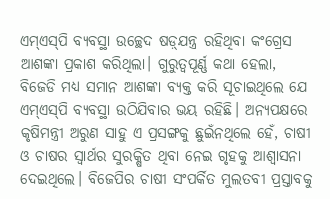ଏମ୍‌ଏସ୍‌ପି ବ୍ୟବସ୍ଥା ଉଚ୍ଛେଦ ଷଡ଼୍‌ଯନ୍ତ୍ର ରହିଥିବା କଂଗ୍ରେସ ଆଶଙ୍କା ପ୍ରକାଶ କରିଥିଲା। ଗୁରୁତ୍ବପୂର୍ଣ୍ଣ କଥା ହେଲା, ବିଜେଡି ମଧ୍ୟ ସମାନ ଆଶଙ୍କା ବ୍ୟକ୍ତ କରି ସୂଚାଇଥିଲେ ଯେ ଏମ୍‌ଏସ୍‌ପି ବ୍ୟବସ୍ଥା ଉଠିଯିବାର ଭୟ ରହିଛି। ଅନ୍ୟପକ୍ଷରେ କୃଷିମନ୍ତ୍ରୀ ଅରୁଣ ସାହୁ ଏ ପ୍ରସଙ୍ଗକୁ ଛୁଇଁନଥିଲେ ହେଁ, ଚାଷୀ ଓ ଚାଷର ସ୍ବାର୍ଥର ସୁରକ୍ଷିତ ଥିବା ନେଇ ଗୃହକୁ ଆଶ୍ବାସନା ଦେଇଥିଲେ। ବିଜେପିର ଚାଷୀ ସଂପର୍କିତ ମୁଲତବୀ ପ୍ରସ୍ତାବକୁ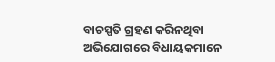ବାଚସ୍ପତି ଗ୍ରହଣ କରିନଥିବା ଅଭିଯୋଗରେ ବିଧାୟକମାନେ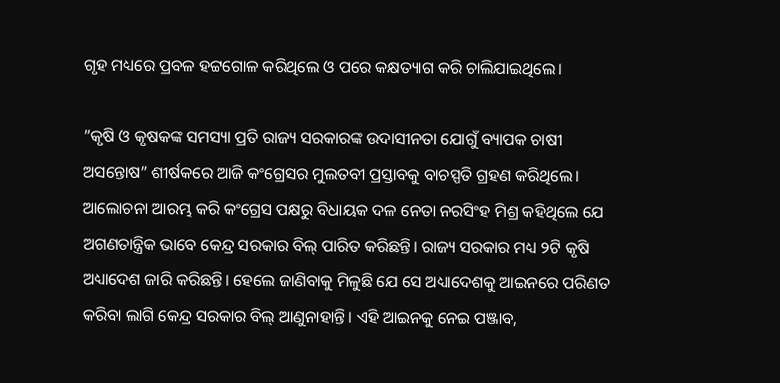ଗୃହ ମଧ୍ୟରେ ପ୍ରବଳ ହଟ୍ଟଗୋଳ କରିଥିଲେ ଓ ପରେ କକ୍ଷତ୍ୟାଗ କରି ଚାଲିଯାଇଥିଲେ।

”କୃଷି ଓ କୃଷକଙ୍କ ସମସ୍ୟା ପ୍ରତି ରାଜ୍ୟ ସରକାରଙ୍କ ଉଦାସୀନତା ଯୋଗୁଁ ବ୍ୟାପକ ଚାଷୀ ଅସନ୍ତୋଷ” ଶୀର୍ଷକରେ ଆଜି କଂଗ୍ରେସର ମୁଲତବୀ ପ୍ରସ୍ତାବକୁ ବାଚସ୍ପତି ଗ୍ରହଣ କରିଥିଲେ। ଆଲୋଚନା ଆରମ୍ଭ କରି କଂଗ୍ରେସ ପକ୍ଷରୁ ବିଧାୟକ ଦଳ ନେତା ନରସିଂହ ମିଶ୍ର କହିଥିଲେ ଯେ ଅଗଣତାନ୍ତ୍ରିକ ଭାବେ କେନ୍ଦ୍ର ସରକାର ବିଲ୍ ପାରିତ କରିଛନ୍ତି। ରାଜ୍ୟ ସରକାର ମଧ୍ୟ ୨ଟି କୃଷି ଅଧ୍ୟାଦେଶ ଜାରି କରିଛନ୍ତି। ହେଲେ ଜାଣିବାକୁ ମିଳୁଛି ଯେ ସେ ଅଧ୍ୟାଦେଶକୁ ଆଇନରେ ପରିଣତ କରିବା ଲାଗି କେନ୍ଦ୍ର ସରକାର ବିଲ୍ ଆଣୁନାହାନ୍ତି। ଏହି ଆଇନକୁ ନେଇ ପଞ୍ଜାବ,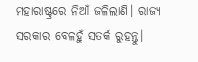ମହାରାଷ୍ଟ୍ରରେ ନିଆଁ ଜଳିଲାଣି। ରାଜ୍ୟ ସରକାର ବେଳହୁଁ ସତର୍କ ରୁହନ୍ତୁ।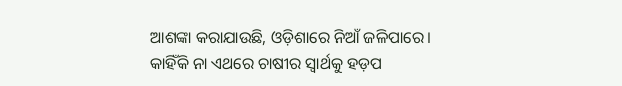ଆଶଙ୍କା କରାଯାଉଛି, ଓଡ଼ିଶାରେ ନିଆଁ ଜଳିପାରେ। କାହିଁକି ନା ଏଥରେ ଚାଷୀର ସ୍ବାର୍ଥକୁ ହଡ଼ପ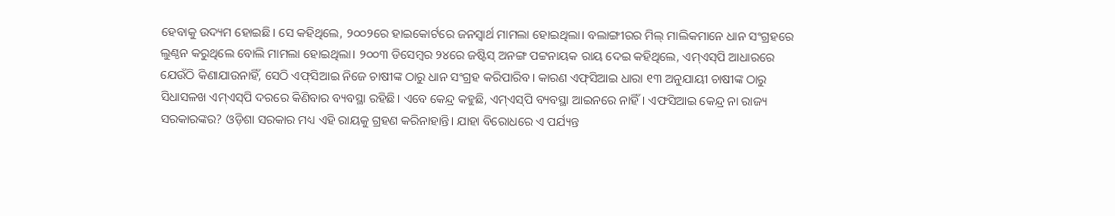ହେବାକୁ ଉଦ୍ୟମ ହୋଇଛି। ସେ କହିଥିଲେ, ୨୦୦୨ରେ ହାଇକୋର୍ଟରେ ଜନସ୍ବାର୍ଥ ମାମଲା ହୋଇଥିଲା। ବଲାଙ୍ଗୀରର ମିଲ୍ ମାଲିକମାନେ ଧାନ ସଂଗ୍ରହରେ ଲୁଣ୍ଠନ କରୁଥିଲେ ବୋଲି ମାମଲା ହୋଇଥିଲା। ୨୦୦୩ ଡିସେମ୍ବର ୨୪ରେ ଜଷ୍ଟିସ୍ ଅନଙ୍ଗ ପଟ୍ଟନାୟକ ରାୟ ଦେଇ କହିଥିଲେ, ଏମ୍ଏ‌ସ୍‌ପି ଆଧାରରେ ଯେଉଁଠି କିଣାଯାଉନାହିଁ, ସେଠି ଏଫ୍‌ସିଆଇ ନିଜେ ଚାଷୀଙ୍କ ଠାରୁ ଧାନ ସଂଗ୍ରହ କରିପାରିବ। କାରଣ ଏଫ୍‌ସିଆଇ ଧାରା ୧୩ ଅନୁଯାୟୀ ଚାଷୀଙ୍କ ଠାରୁ ସିଧାସଳଖ ଏମ୍‌ଏସ୍‌ପି ଦରରେ କିଣିବାର ବ୍ୟବସ୍ଥା ରହିଛି। ଏବେ କେନ୍ଦ୍ର କହୁଛି, ଏମ୍‌ଏସ୍‌ପି ବ୍ୟବସ୍ଥା ଆଇନରେ ନାହିଁ। ଏଫସିଆଇ କେନ୍ଦ୍ର ନା ରାଜ୍ୟ ସରକାରଙ୍କର? ଓଡ଼ିଶା ସରକାର ମଧ୍ୟ ଏହି ରାୟକୁ ଗ୍ରହଣ କରିନାହାନ୍ତି। ଯାହା ବିରୋଧରେ ଏ ପର୍ଯ୍ୟନ୍ତ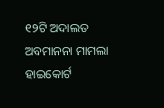୧୨ଟି ଅଦାଲତ ଅବମାନନା ମାମଲା ହାଇକୋର୍ଟ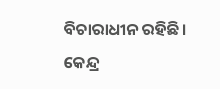ବିଚାରାଧୀନ ରହିଛି। କେନ୍ଦ୍ର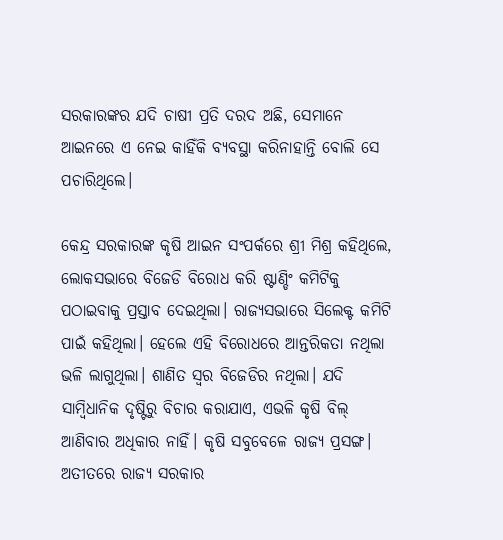ସରକାରଙ୍କର ଯଦି ଚାଷୀ ପ୍ରତି ଦରଦ ଅଛି, ସେମାନେ ଆଇନରେ ଏ ନେଇ କାହିଁକି ବ୍ୟବସ୍ଥା କରିନାହାନ୍ତି ବୋଲି ସେ ପଚାରିଥିଲେ।

କେନ୍ଦ୍ର ସରକାରଙ୍କ କୃଷି ଆଇନ ସଂପର୍କରେ ଶ୍ରୀ ମିଶ୍ର କହିଥିଲେ, ଲୋକସଭାରେ ବିଜେଡି ବିରୋଧ କରି ଷ୍ଟାଣ୍ଡିଂ କମିଟିକୁ ପଠାଇବାକୁ ପ୍ରସ୍ତାବ ଦେଇଥିଲା। ରାଜ୍ୟସଭାରେ ସିଲେକ୍ଟ କମିଟି ପାଇଁ କହିଥିଲା। ହେଲେ ଏହି ବିରୋଧରେ ଆନ୍ତରିକତା ନଥିଲା ଭଳି ଲାଗୁଥିଲା। ଶାଣିତ ସ୍ବର ବିଜେଡିର ନଥିଲା। ଯଦି ସାମ୍ବିଧାନିକ ଦୃଷ୍ଟିରୁ ବିଚାର କରାଯାଏ, ଏଭଳି କୃଷି ବିଲ୍ ଆଣିବାର ଅଧିକାର ନାହିଁ। କୃଷି ସବୁବେଳେ ରାଜ୍ୟ ପ୍ରସଙ୍ଗ। ଅତୀତରେ ରାଜ୍ୟ ସରକାର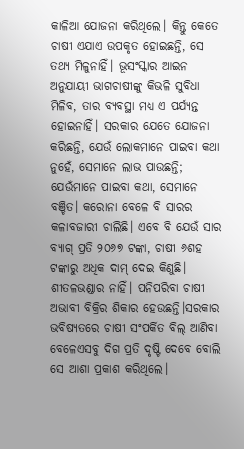କାଳିଆ ଯୋଜନା କରିଥିଲେ। କିନ୍ତୁ କେତେ ଚାଷୀ ଏଯାଏ ଉପକୃତ ହୋଇଛନ୍ତି, ସେ ତଥ୍ୟ ମିଳୁନାହିଁ। ଭୂସଂସ୍କାର ଆଇନ ଅନୁଯାୟୀ ଭାଗଚାଷୀଙ୍କୁ କିଭଳି ସୁବିଧା ମିଳିବ, ତାର ବ୍ୟବସ୍ଥା ମଧ୍ୟ ଏ ପର୍ଯ୍ୟନ୍ତ ହୋଇନାହିଁ। ସରକାର ଯେତେ ଯୋଜନା କରିଛନ୍ତି, ଯେଉଁ ଲୋକମାନେ ପାଇବା କଥା ନୁହେଁ, ସେମାନେ ଲାଭ ପାଉଛନ୍ତି; ଯେଉଁମାନେ ପାଇବା କଥା, ସେମାନେ ବଞ୍ଚିତ। କରୋନା ବେଳେ ବି ସାରର କଳାବଜାରୀ ଚାଲିଛି। ଏବେ ବି ଯେଉଁ ସାର ବ୍ୟାଗ୍‌ ପ୍ରତି ୨୦୬୭ ଟଙ୍କା, ଚାଷୀ ୬ଶହ ଟଙ୍କାରୁ ଅଧିକ ଦାମ୍‌ ଦେଇ କିଣୁଛି। ଶୀତଳଭଣ୍ଡାର ନାହିଁ। ପନିପରିବା ଚାଷୀ ଅଭାବୀ ବିକ୍ରିର ଶିକାର ହେଉଛନ୍ତି।ସରକାର ଭବିଷ୍ୟତରେ ଚାଷୀ ସଂପର୍କିତ ବିଲ୍ ଆଣିବା ବେଳେଏସବୁ ଦିଗ ପ୍ରତି ଦୃଷ୍ଟି ଦେବେ ବୋଲି ସେ ଆଶା ପ୍ରକାଶ କରିଥିଲେ।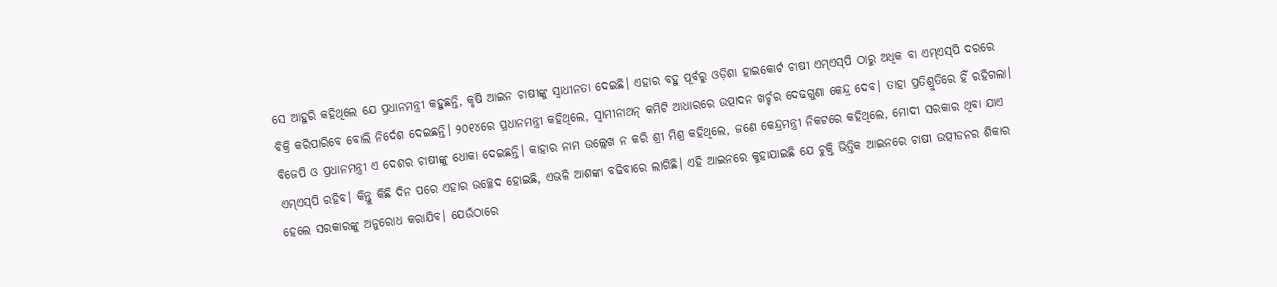ସେ ଆହୁରି କହିଥିଲେ ଯେ ପ୍ରଧାନମନ୍ତ୍ରୀ କହୁଛନ୍ତି, କୃଷି ଆଇନ ଚାଷୀଙ୍କୁ ସ୍ବାଧୀନତା ଦେଇଛି। ଏହାର ବହୁ ପୂର୍ବରୁ ଓଡ଼ିଶା ହାଇକୋର୍ଟ ଚାଷୀ ଏମ୍‌ଏସ୍‌ପି ଠାରୁ ଅଧିକ ବା ଏମ୍‌ଏସ୍‌ପି ଦରରେ ବିକ୍ରି କରିପାରିବେ ବୋଲି ନିର୍ଦେଶ ଦେଇଛନ୍ତି। ୨୦୧୪ରେ ପ୍ରଧାନମନ୍ତ୍ରୀ କହିଥିଲେ, ସ୍ବାମୀନାଥନ୍ କମିଟି ଆଧାରରେ ଉତ୍ପାଦନ ଖର୍ଚ୍ଚର ଦେଢଗୁଣା କେନ୍ଦ୍ର ଦେବ। ତାହା ପ୍ରତିଶ୍ରୁତିରେ ହିଁ ରହିଗଲା। ବିଜେପି ଓ ପ୍ରଧାନମନ୍ତ୍ରୀ ଏ ଦେଶର ଚାଷୀଙ୍କୁ ଧୋକା ଦେଇଛନ୍ତି। କାହାର ନାମ ଉଲ୍ଲେଖ ନ କରି ଶ୍ରୀ ମିଶ୍ର କହିଥିଲେ, ଜଣେ କେନ୍ଦ୍ରମନ୍ତ୍ରୀ ନିକଟରେ କହିଥିଲେ, ମୋଦୀ ସରକାର ଥିବା ଯାଏ ଏମ୍‌ଏସ୍‌ପି ରହିବ। କିନ୍ତୁ କିଛି ଦିନ ପରେ ଏହାର ଉଚ୍ଛେଦ ହୋଇଛି, ଏଭଳି ଆଶଙ୍କା ବଢିବାରେ ଲାଗିଛି। ଏହି ଆଇନରେ କୁହାଯାଇଛି ଯେ ଚୁକ୍ତି ଭିତ୍ତିକ ଆଇନରେ ଚାଷୀ ଉତ୍ପୀଡନର ଶିକାର ହେଲେ ସରକାରଙ୍କୁ ଅନୁରୋଧ କରାଯିବ। ଯେଉଁଠାରେ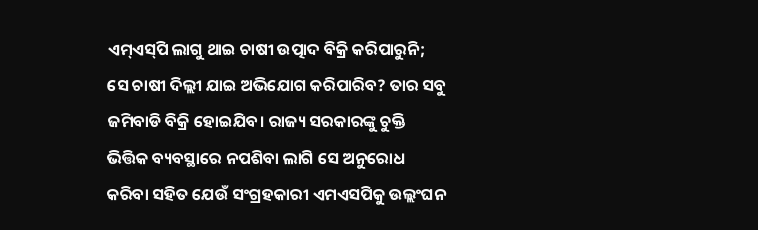ଏମ୍‌ଏସ୍‌ପି ଲାଗୁ ଥାଇ ଚାଷୀ ଉତ୍ପାଦ ବିକ୍ରି କରିପାରୁନି; ସେ ଚାଷୀ ଦିଲ୍ଲୀ ଯାଇ ଅଭିଯୋଗ କରିପାରିବ? ତାର ସବୁ ଜମିବାଡି ବିକ୍ରି ହୋଇଯିବ। ରାଜ୍ୟ ସରକାରଙ୍କୁ ଚୁକ୍ତି ଭିତ୍ତିକ ବ୍ୟବସ୍ଥାରେ ନପଶିବା ଲାଗି ସେ ଅନୁରୋଧ କରିବା ସହିତ ଯେଉଁ ସଂଗ୍ରହକାରୀ ଏମଏସପିକୁ ଉଲ୍ଲଂଘନ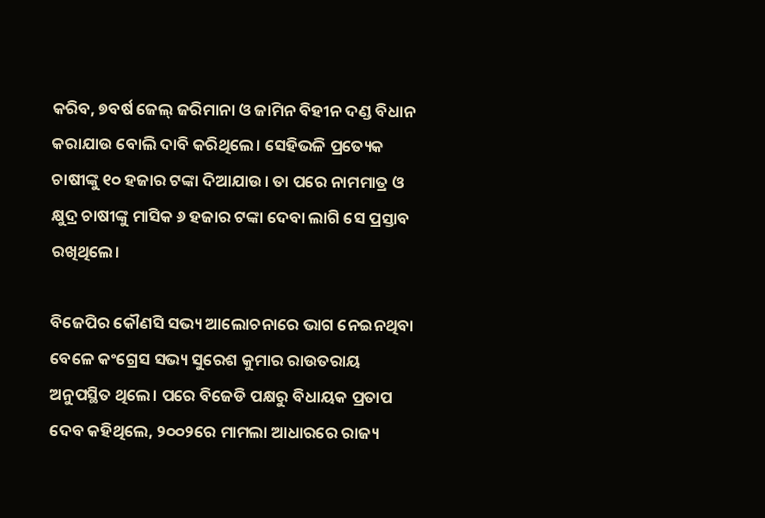କରିବ, ୭ବର୍ଷ ଜେଲ୍ ଜରିମାନା ଓ ଜାମିନ ବିହୀନ ଦଣ୍ଡ ବିଧାନ କରାଯାଉ ବୋଲି ଦାବି କରିଥିଲେ। ସେହିଭଳି ପ୍ରତ୍ୟେକ ଚାଷୀଙ୍କୁ ୧୦ ହଜାର ଟଙ୍କା ଦିଆଯାଉ। ତା ପରେ ନାମମାତ୍ର ଓ କ୍ଷୁଦ୍ର ଚାଷୀଙ୍କୁ ମାସିକ ୬ ହଜାର ଟଙ୍କା ଦେବା ଲାଗି ସେ ପ୍ରସ୍ତାବ ରଖିଥିଲେ।

ବିଜେପିର କୌଣସି ସଭ୍ୟ ଆଲୋଚନାରେ ଭାଗ ନେଇନଥିବା ବେଳେ କଂଗ୍ରେସ ସଭ୍ୟ ସୁରେଶ କୁମାର ରାଉତରାୟ ଅନୁପସ୍ଥିତ ଥିଲେ। ପରେ ବିଜେଡି ପକ୍ଷରୁ ବିଧାୟକ ପ୍ରତାପ ଦେବ କହିଥିଲେ, ୨୦୦୨ରେ ମାମଲା ଆଧାରରେ ରାଜ୍ୟ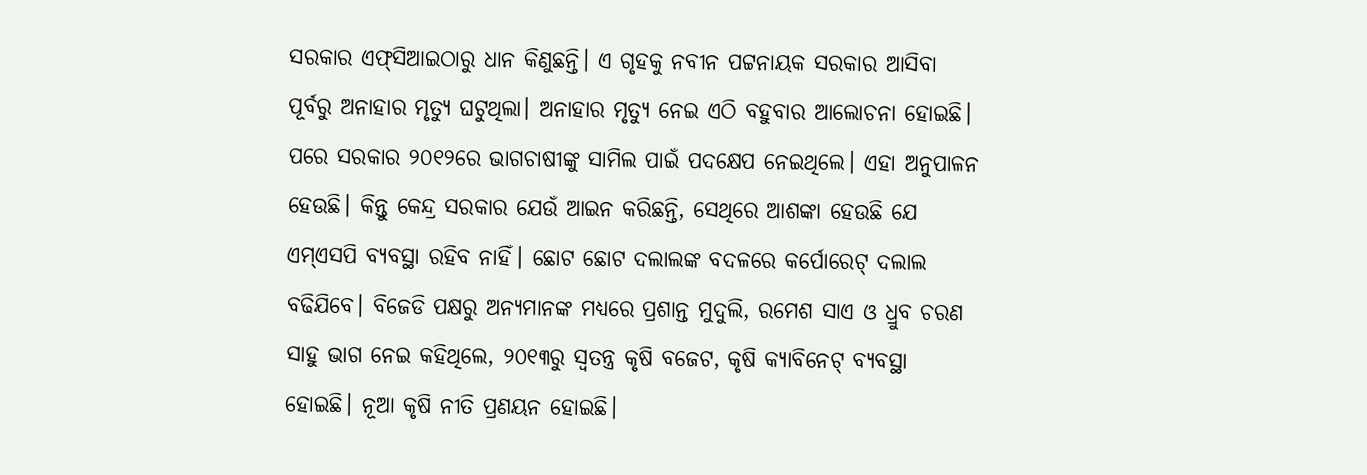ସରକାର ଏଫ୍‌ସିଆଇଠାରୁ ଧାନ କିଣୁଛନ୍ତି। ଏ ଗୃହକୁ ନବୀନ ପଟ୍ଟନାୟକ ସରକାର ଆସିବା ପୂର୍ବରୁ ଅନାହାର ମୃତ୍ୟୁ ଘଟୁଥିଲା। ଅନାହାର ମୃତ୍ୟୁ ନେଇ ଏଠି ବହୁବାର ଆଲୋଚନା ହୋଇଛି। ପରେ ସରକାର ୨୦୧୨ରେ ଭାଗଚାଷୀଙ୍କୁ ସାମିଲ ପାଇଁ ପଦକ୍ଷେପ ନେଇଥିଲେ। ଏହା ଅନୁପାଳନ ହେଉଛି। କିନ୍ତୁ କେନ୍ଦ୍ର ସରକାର ଯେଉଁ ଆଇନ କରିଛନ୍ତି, ସେଥିରେ ଆଶଙ୍କା ହେଉଛି ଯେ ଏମ୍‌ଏସପି ବ୍ୟବସ୍ଥା ରହିବ ନାହିଁ। ଛୋଟ ଛୋଟ ଦଲାଲଙ୍କ ବଦଳରେ କର୍ପୋରେଟ୍ ଦଲାଲ ବଢିଯିବେ। ବିଜେଡି ପକ୍ଷରୁ ଅନ୍ୟମାନଙ୍କ ମଧ୍ୟରେ ପ୍ରଶାନ୍ତ ମୁଦୁଲି, ରମେଶ ସାଏ ଓ ଧ୍ରୁବ ଚରଣ ସାହୁ ଭାଗ ନେଇ କହିଥିଲେ, ୨୦୧୩ରୁ ସ୍ବତନ୍ତ୍ର କୃଷି ବଜେଟ, କୃଷି କ୍ୟାବିନେଟ୍ ବ୍ୟବସ୍ଥା ହୋଇଛି। ନୂଆ କୃଷି ନୀତି ପ୍ରଣୟନ ହୋଇଛି।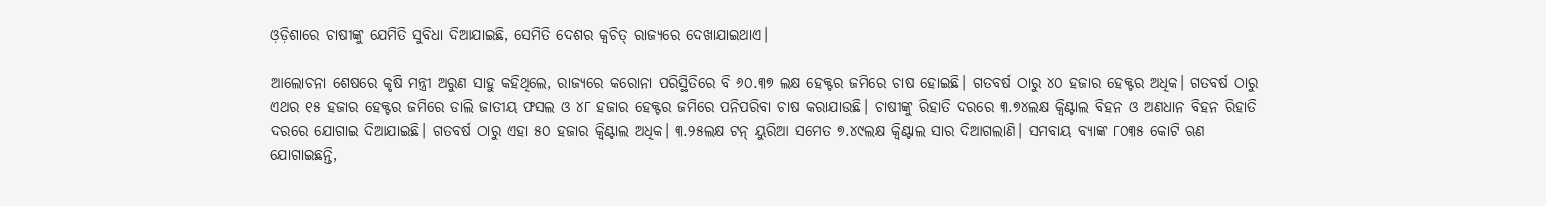ଓ଼ଡ଼ିଶାରେ ଚାଷୀଙ୍କୁ ଯେମିତି ସୁବିଧା ଦିଆଯାଇଛି, ସେମିତି ଦେଶର କ୍ବଚିତ୍ ରାଜ୍ୟରେ ଦେଖାଯାଇଥାଏ।

ଆଲୋଚନା ଶେଷରେ କୃଷି ମନ୍ତ୍ରୀ ଅରୁଣ ସାହୁ କହିଥିଲେ, ରାଜ୍ୟରେ କରୋନା ପରିସ୍ଥିତିରେ ବି ୬୦.୩୭ ଲକ୍ଷ ହେକ୍ଟର ଜମିରେ ଚାଷ ହୋଇଛି। ଗତବର୍ଷ ଠାରୁ ୪୦ ହଜାର ହେକ୍ଟର ଅଧିକ। ଗତବର୍ଷ ଠାରୁ ଏଥର ୧୫ ହଜାର ହେକ୍ଟର ଜମିରେ ଡାଲି ଜାତୀୟ ଫସଲ ଓ ୪୮ ହଜାର ହେକ୍ଟର ଜମିରେ ପନିପରିବା ଚାଷ କରାଯାଉଛି। ଚାଷୀଙ୍କୁ ରିହାତି ଦରରେ ୩.୭୪ଲକ୍ଷ କ୍ବିଣ୍ଟାଲ ବିହନ ଓ ଅଣଧାନ ବିହନ ରିହାତି ଦରରେ ଯୋଗାଇ ଦିଆଯାଇଛି। ଗତବର୍ଷ ଠାରୁ ଏହା ୫୦ ହଜାର କ୍ବିଣ୍ଟାଲ ଅଧିକ। ୩.୨୫ଲକ୍ଷ ଟନ୍ ୟୁରିଆ ସମେତ ୭.୪୯ଲକ୍ଷ କ୍ବିଣ୍ଟାଲ ସାର ଦିଆଗଲାଣି। ସମବାୟ ବ୍ୟାଙ୍କ ୮୦୩୫ କୋଟି ଋଣ ଯୋଗାଇଛନ୍ତି,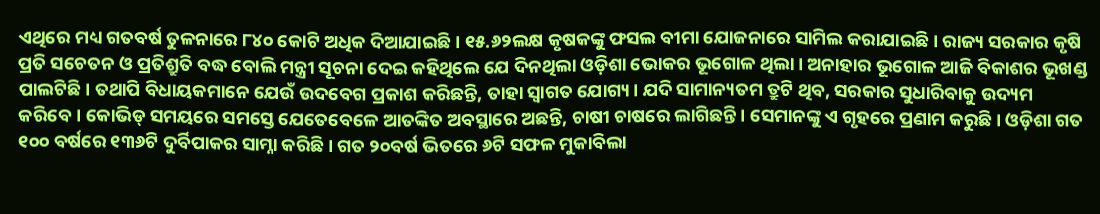ଏଥିରେ ମଧ୍ୟ ଗତବର୍ଷ ତୁଳନାରେ ୮୪୦ କୋଟି ଅଧିକ ଦିଆଯାଇଛି। ୧୫.୬୨ଲକ୍ଷ କୃଷକଙ୍କୁ ଫସଲ ବୀମା ଯୋଜନାରେ ସାମିଲ କରାଯାଇଛି। ରାଜ୍ୟ ସରକାର କୃଷି ପ୍ରତି ସଚେତନ ଓ ପ୍ରତିଶ୍ରୁତି ବଦ୍ଧ ବୋଲି ମନ୍ତ୍ରୀ ସୂଚନା ଦେଇ କହିଥିଲେ ଯେ ଦିନଥିଲା ଓଡ଼ିଶା ଭୋକର ଭୂଗୋଳ ଥିଲା। ଅନାହାର ଭୂଗୋଳ ଆଜି ବିକାଶର ଭୂଖଣ୍ଡ ପାଲଟିଛି। ତଥାପି ବିଧାୟକମାନେ ଯେଉଁ ଉଦବେଗ ପ୍ରକାଶ କରିଛନ୍ତି, ତାହା ସ୍ବାଗତ ଯୋଗ୍ୟ। ଯଦି ସାମାନ୍ୟତମ ତ୍ରୁଟି ଥିବ, ସରକାର ସୁଧାରିବାକୁ ଉଦ୍ୟମ କରିବେ। କୋଭିଡ୍ ସମୟରେ ସମସ୍ତେ ଯେତେବେଳେ ଆତଙ୍କିତ ଅବସ୍ଥାରେ ଅଛନ୍ତି, ଚାଷୀ ଚାଷରେ ଲାଗିଛନ୍ତି। ସେମାନଙ୍କୁ ଏ ଗୃହରେ ପ୍ରଣାମ କରୁଛି। ଓଡ଼ିଶା ଗତ ୧୦୦ ବର୍ଷରେ ୧୩୬ଟି ଦୁର୍ବିପାକର ସାମ୍ନା କରିଛି। ଗତ ୨୦ବର୍ଷ ଭିତରେ ୬ଟି ସଫଳ ମୁକାବିଲା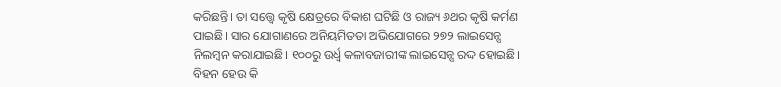କରିଛନ୍ତି। ତା ସତ୍ତ୍ବେ କୃଷି କ୍ଷେତ୍ରରେ ବିକାଶ ଘଟିଛି ଓ ରାଜ୍ୟ ୬ଥର କୃଷି କର୍ମଣ ପାଇଛି। ସାର ଯୋଗାଣରେ ଅନିୟମିତତା ଅଭିଯୋଗରେ ୨୭୨ ଲାଇସେନ୍ସ ନିଲମ୍ବନ କରାଯାଇଛି। ୧୦୦ରୁ ଉର୍ଧ୍ବ କଳାବଜାରୀଙ୍କ ଲାଇସେନ୍ସ ରଦ୍ଦ ହୋଇଛି। ବିହନ ହେଉ କି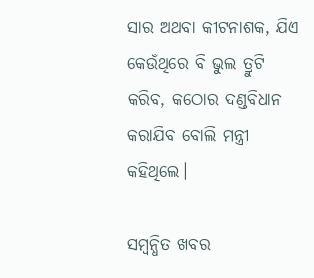ସାର ଅଥବା କୀଟନାଶକ, ଯିଏ କେଉଁଥିରେ ବି ଭୁଲ ତ୍ରୁଟି କରିବ, କଠୋର ଦଣ୍ଡବିଧାନ କରାଯିବ ବୋଲି ମନ୍ତ୍ରୀ କହିଥିଲେ।

ସମ୍ବନ୍ଧିତ ଖବର